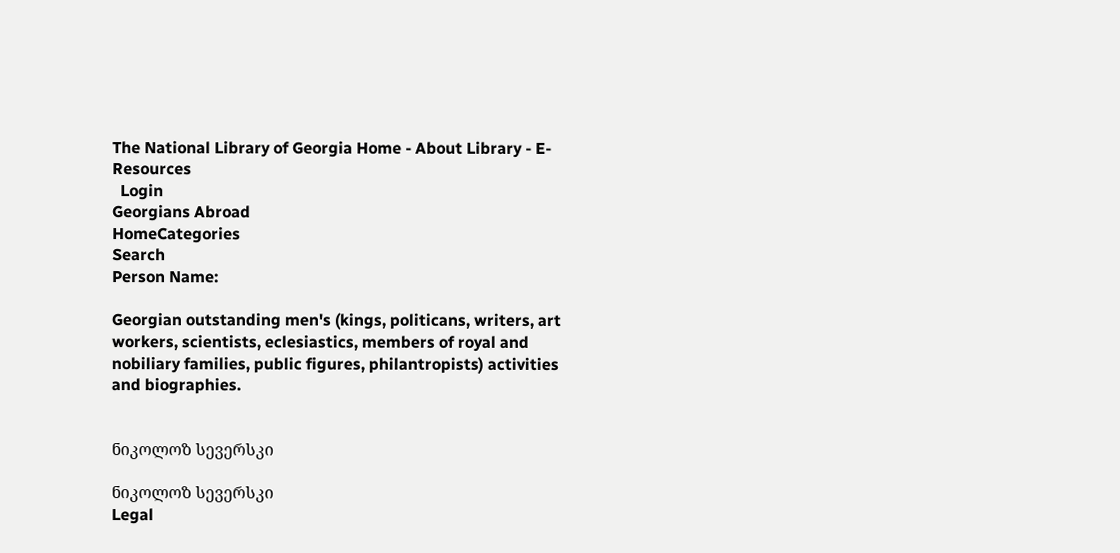The National Library of Georgia Home - About Library - E-Resources
  Login
Georgians Abroad
HomeCategories
Search
Person Name:

Georgian outstanding men's (kings, politicans, writers, art workers, scientists, eclesiastics, members of royal and nobiliary families, public figures, philantropists) activities and biographies.


ნიკოლოზ სევერსკი

ნიკოლოზ სევერსკი
Legal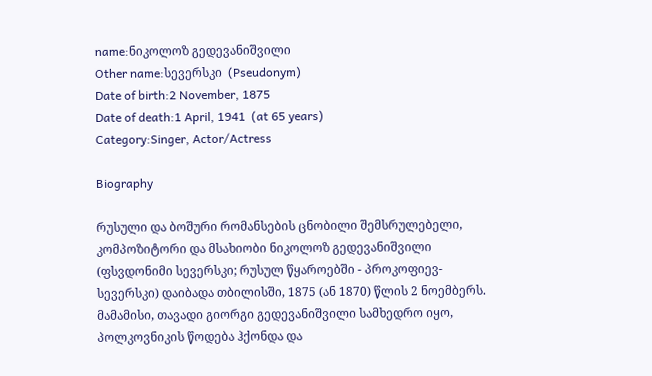name:ნიკოლოზ გედევანიშვილი
Other name:სევერსკი  (Pseudonym)
Date of birth:2 November, 1875
Date of death:1 April, 1941  (at 65 years)
Category:Singer, Actor/Actress

Biography

რუსული და ბოშური რომანსების ცნობილი შემსრულებელი, კომპოზიტორი და მსახიობი ნიკოლოზ გედევანიშვილი (ფსვდონიმი სევერსკი; რუსულ წყაროებში - პროკოფიევ-სევერსკი) დაიბადა თბილისში, 1875 (ან 1870) წლის 2 ნოემბერს. მამამისი, თავადი გიორგი გედევანიშვილი სამხედრო იყო, პოლკოვნიკის წოდება ჰქონდა და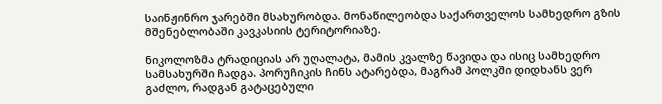საინჟინრო ჯარებში მსახურობდა. მონაწილეობდა საქართველოს სამხედრო გზის მშენებლობაში კავკასიის ტერიტორიაზე.

ნიკოლოზმა ტრადიციას არ უღალატა, მამის კვალზე წავიდა და ისიც სამხედრო სამსახურში ჩადგა. პორუჩიკის ჩინს ატარებდა, მაგრამ პოლკში დიდხანს ვერ გაძლო, რადგან გატაცებული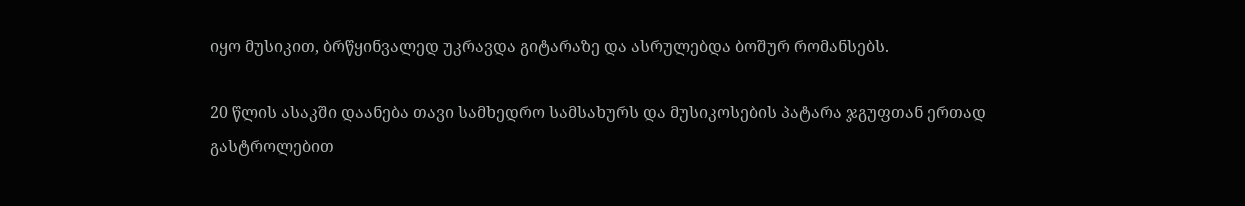იყო მუსიკით, ბრწყინვალედ უკრავდა გიტარაზე და ასრულებდა ბოშურ რომანსებს.

20 წლის ასაკში დაანება თავი სამხედრო სამსახურს და მუსიკოსების პატარა ჯგუფთან ერთად გასტროლებით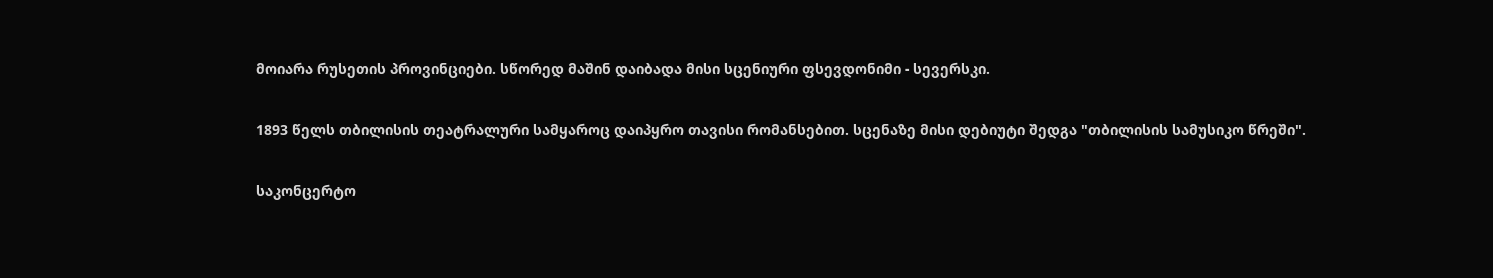მოიარა რუსეთის პროვინციები. სწორედ მაშინ დაიბადა მისი სცენიური ფსევდონიმი - სევერსკი.

1893 წელს თბილისის თეატრალური სამყაროც დაიპყრო თავისი რომანსებით. სცენაზე მისი დებიუტი შედგა "თბილისის სამუსიკო წრეში".

საკონცერტო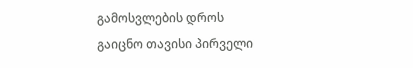გამოსვლების დროს გაიცნო თავისი პირველი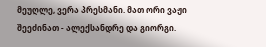მეუღლე, ვერა პრესმანი. მათ ორი ვაჟი შეეძინათ - ალექსანდრე და გიორგი.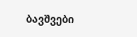ბავშვები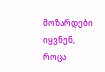მოზარდები იყვნენ, როცა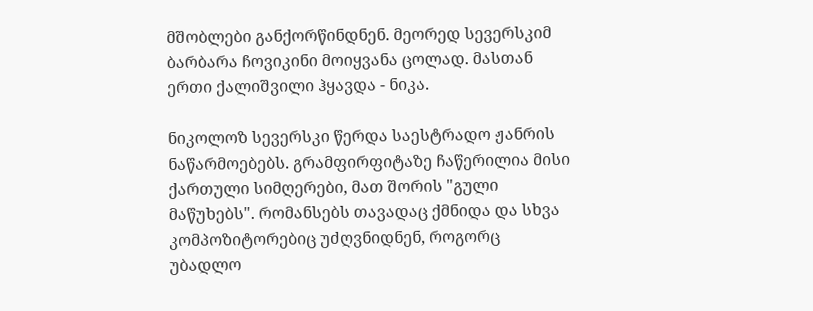მშობლები განქორწინდნენ. მეორედ სევერსკიმ ბარბარა ჩოვიკინი მოიყვანა ცოლად. მასთან ერთი ქალიშვილი ჰყავდა - ნიკა.

ნიკოლოზ სევერსკი წერდა საესტრადო ჟანრის ნაწარმოებებს. გრამფირფიტაზე ჩაწერილია მისი ქართული სიმღერები, მათ შორის "გული მაწუხებს". რომანსებს თავადაც ქმნიდა და სხვა კომპოზიტორებიც უძღვნიდნენ, როგორც უბადლო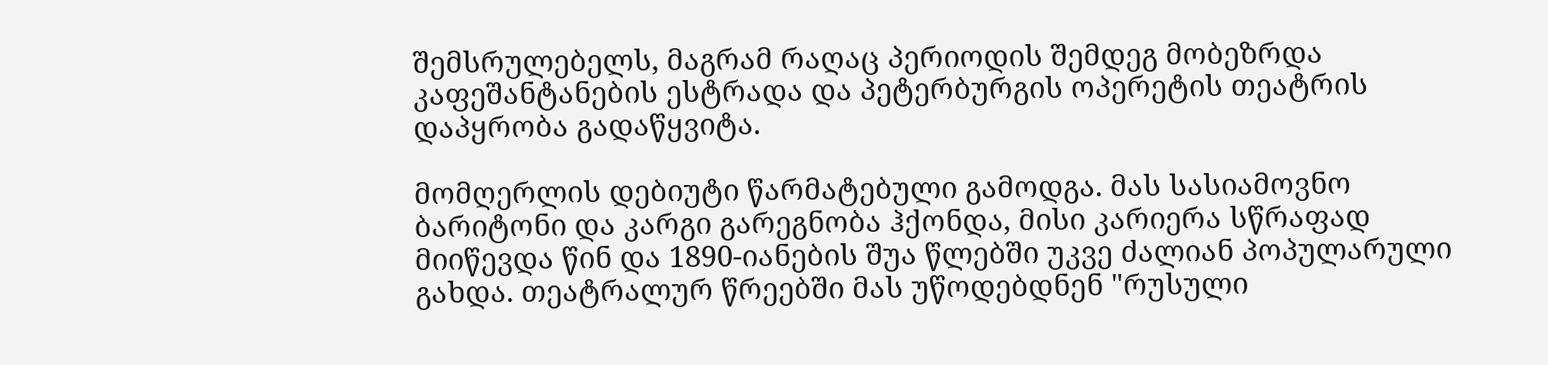შემსრულებელს, მაგრამ რაღაც პერიოდის შემდეგ მობეზრდა კაფეშანტანების ესტრადა და პეტერბურგის ოპერეტის თეატრის დაპყრობა გადაწყვიტა.

მომღერლის დებიუტი წარმატებული გამოდგა. მას სასიამოვნო ბარიტონი და კარგი გარეგნობა ჰქონდა, მისი კარიერა სწრაფად მიიწევდა წინ და 1890-იანების შუა წლებში უკვე ძალიან პოპულარული გახდა. თეატრალურ წრეებში მას უწოდებდნენ "რუსული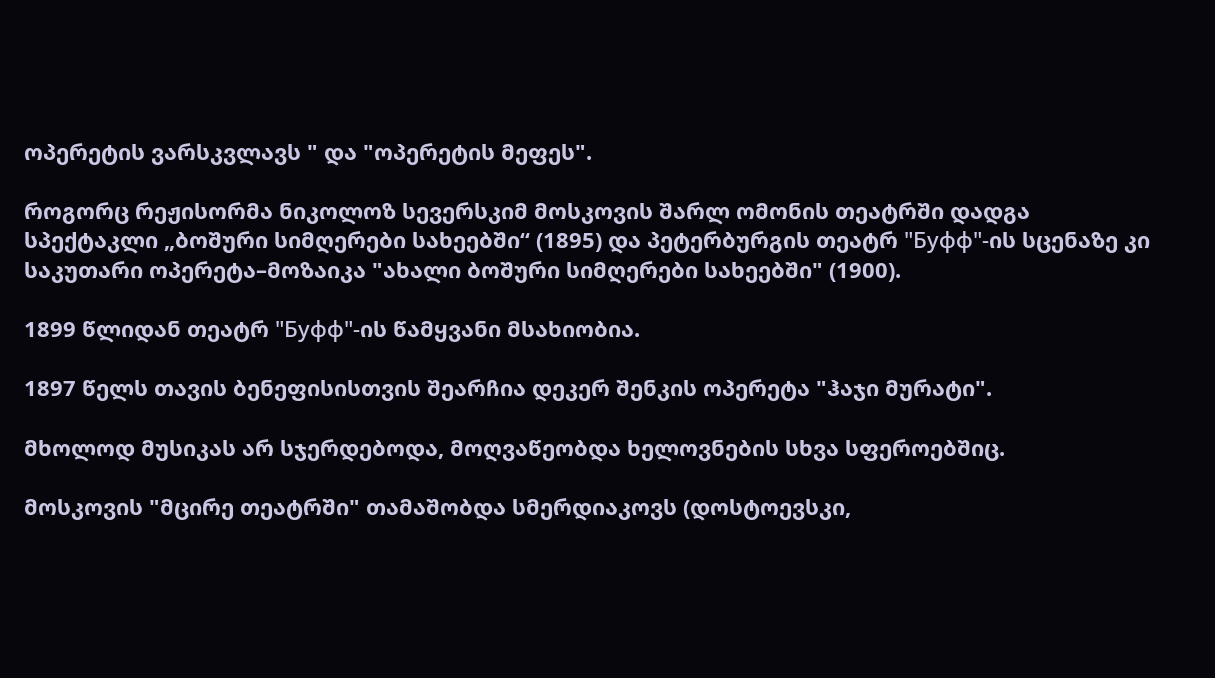ოპერეტის ვარსკვლავს " და "ოპერეტის მეფეს".

როგორც რეჟისორმა ნიკოლოზ სევერსკიმ მოსკოვის შარლ ომონის თეატრში დადგა სპექტაკლი „ბოშური სიმღერები სახეებში“ (1895) და პეტერბურგის თეატრ "Буфф"-ის სცენაზე კი საკუთარი ოპერეტა–მოზაიკა "ახალი ბოშური სიმღერები სახეებში" (1900).

1899 წლიდან თეატრ "Буфф"-ის წამყვანი მსახიობია.

1897 წელს თავის ბენეფისისთვის შეარჩია დეკერ შენკის ოპერეტა "ჰაჯი მურატი".

მხოლოდ მუსიკას არ სჯერდებოდა, მოღვაწეობდა ხელოვნების სხვა სფეროებშიც.

მოსკოვის "მცირე თეატრში" თამაშობდა სმერდიაკოვს (დოსტოევსკი,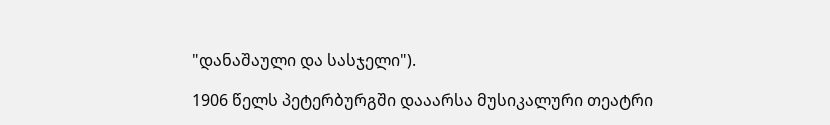"დანაშაული და სასჯელი").

1906 წელს პეტერბურგში დააარსა მუსიკალური თეატრი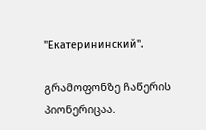"Екатерининский".

გრამოფონზე ჩაწერის პიონერიცაა.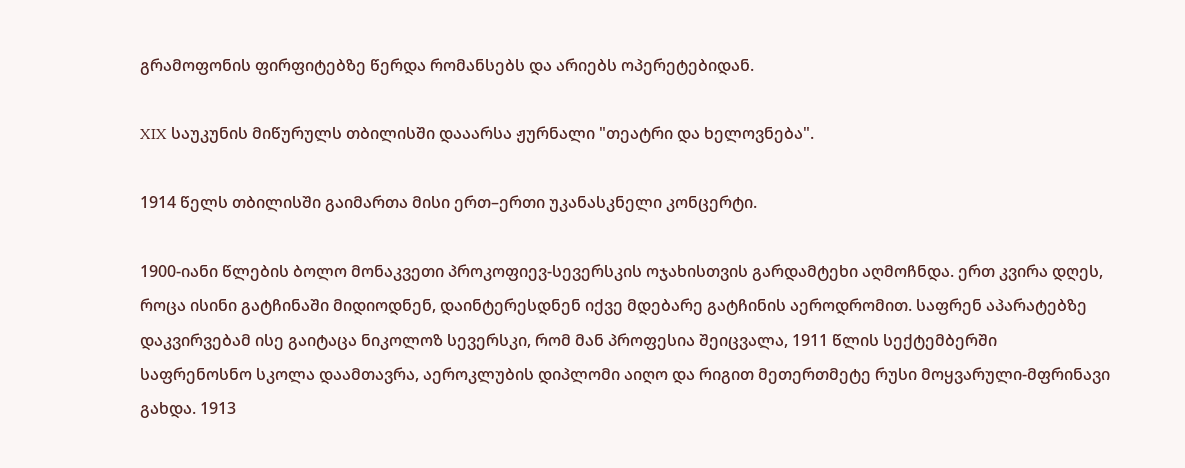გრამოფონის ფირფიტებზე წერდა რომანსებს და არიებს ოპერეტებიდან.

XIX საუკუნის მიწურულს თბილისში დააარსა ჟურნალი "თეატრი და ხელოვნება".

1914 წელს თბილისში გაიმართა მისი ერთ–ერთი უკანასკნელი კონცერტი.

1900-იანი წლების ბოლო მონაკვეთი პროკოფიევ-სევერსკის ოჯახისთვის გარდამტეხი აღმოჩნდა. ერთ კვირა დღეს, როცა ისინი გატჩინაში მიდიოდნენ, დაინტერესდნენ იქვე მდებარე გატჩინის აეროდრომით. საფრენ აპარატებზე დაკვირვებამ ისე გაიტაცა ნიკოლოზ სევერსკი, რომ მან პროფესია შეიცვალა, 1911 წლის სექტემბერში საფრენოსნო სკოლა დაამთავრა, აეროკლუბის დიპლომი აიღო და რიგით მეთერთმეტე რუსი მოყვარული-მფრინავი გახდა. 1913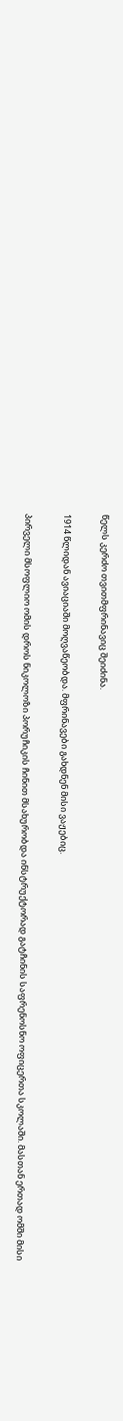წელს კერძო თვითმფრინავიც შეიძინა.

1914 წლიდან ავიაციაში მოღვაწეობდა. მფრინავები გახდნენ მისი ვაჟებიც.

პირველი მსოფლიო ომის დროს ნიკოლოზი პორუჩიკის ჩინით მსახურობდა ინსტრუქტორად გატჩინის საფრენოსნო ოფიცერთა სკოლაში. მასთან ერთად ომში მისი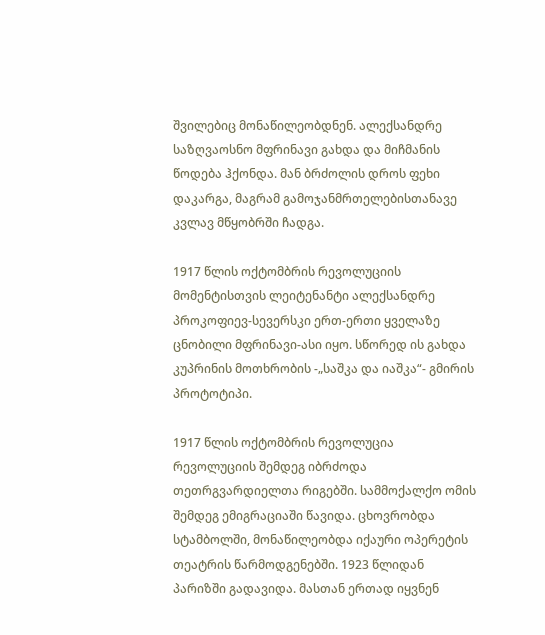შვილებიც მონაწილეობდნენ. ალექსანდრე საზღვაოსნო მფრინავი გახდა და მიჩმანის წოდება ჰქონდა. მან ბრძოლის დროს ფეხი დაკარგა, მაგრამ გამოჯანმრთელებისთანავე კვლავ მწყობრში ჩადგა.

1917 წლის ოქტომბრის რევოლუციის მომენტისთვის ლეიტენანტი ალექსანდრე პროკოფიევ-სევერსკი ერთ-ერთი ყველაზე ცნობილი მფრინავი-ასი იყო. სწორედ ის გახდა კუპრინის მოთხრობის -„საშკა და იაშკა“- გმირის პროტოტიპი.

1917 წლის ოქტომბრის რევოლუცია რევოლუციის შემდეგ იბრძოდა თეთრგვარდიელთა რიგებში. სამმოქალქო ომის შემდეგ ემიგრაციაში წავიდა. ცხოვრობდა სტამბოლში, მონაწილეობდა იქაური ოპერეტის თეატრის წარმოდგენებში. 1923 წლიდან  პარიზში გადავიდა. მასთან ერთად იყვნენ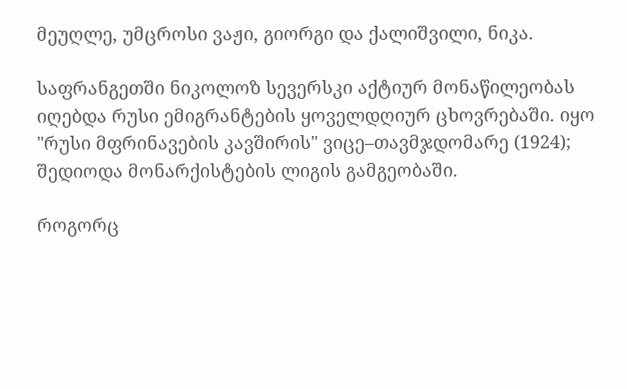მეუღლე, უმცროსი ვაჟი, გიორგი და ქალიშვილი, ნიკა.

საფრანგეთში ნიკოლოზ სევერსკი აქტიურ მონაწილეობას იღებდა რუსი ემიგრანტების ყოველდღიურ ცხოვრებაში. იყო "რუსი მფრინავების კავშირის" ვიცე–თავმჯდომარე (1924); შედიოდა მონარქისტების ლიგის გამგეობაში.

როგორც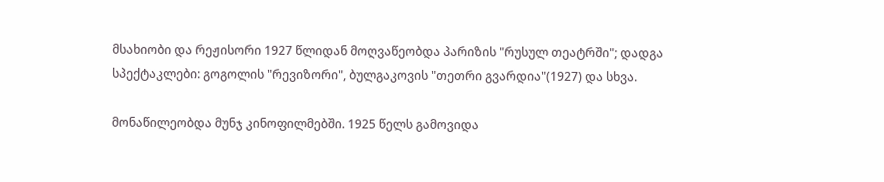მსახიობი და რეჟისორი 1927 წლიდან მოღვაწეობდა პარიზის "რუსულ თეატრში"; დადგა სპექტაკლები: გოგოლის "რევიზორი", ბულგაკოვის "თეთრი გვარდია"(1927) და სხვა.

მონაწილეობდა მუნჯ კინოფილმებში. 1925 წელს გამოვიდა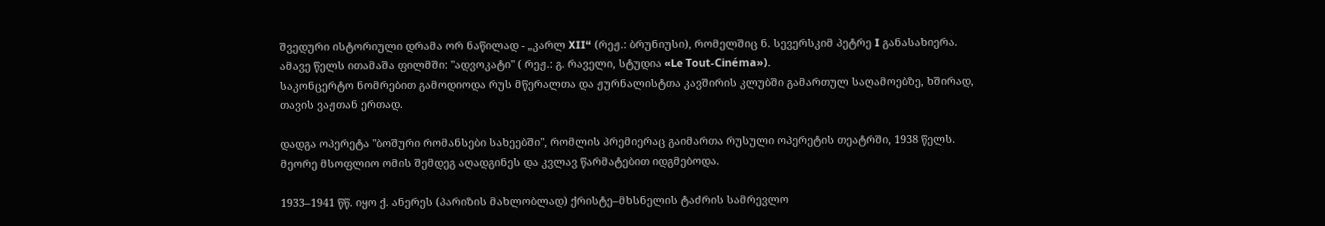შვედური ისტორიული დრამა ორ ნაწილად - „კარლ XII“ (რეჟ.: ბრუნიუსი), რომელშიც ნ. სევერსკიმ პეტრე I განასახიერა. ამავე წელს ითამაშა ფილმში: "ადვოკატი" ( რეჟ.: გ. რაველი, სტუდია «Le Tout-Cinéma»).
საკონცერტო ნომრებით გამოდიოდა რუს მწერალთა და ჟურნალისტთა კავშირის კლუბში გამართულ საღამოებზე, ხშირად, თავის ვაჟთან ერთად.

დადგა ოპერეტა "ბოშური რომანსები სახეებში", რომლის პრემიერაც გაიმართა რუსული ოპერეტის თეატრში, 1938 წელს. მეორე მსოფლიო ომის შემდეგ აღადგინეს და კვლავ წარმატებით იდგმებოდა.

1933–1941 წწ. იყო ქ. ანერეს (პარიზის მახლობლად) ქრისტე–მხსნელის ტაძრის სამრევლო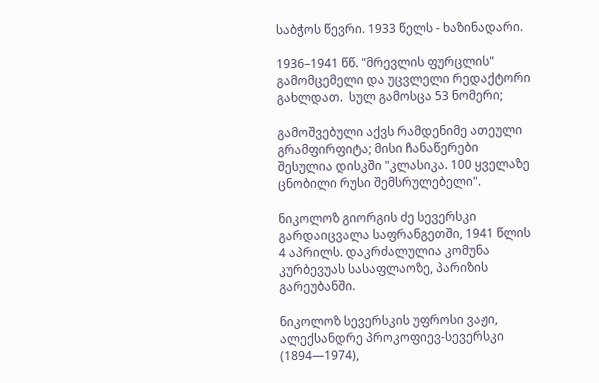საბჭოს წევრი. 1933 წელს - ხაზინადარი.

1936–1941 წწ. "მრევლის ფურცლის" გამომცემელი და უცვლელი რედაქტორი გახლდათ.  სულ გამოსცა 53 ნომერი;

გამოშვებული აქვს რამდენიმე ათეული გრამფირფიტა; მისი ჩანაწერები შესულია დისკში "კლასიკა. 100 ყველაზე ცნობილი რუსი შემსრულებელი".

ნიკოლოზ გიორგის ძე სევერსკი გარდაიცვალა საფრანგეთში, 1941 წლის 4 აპრილს. დაკრძალულია კომუნა კურბევუას სასაფლაოზე, პარიზის გარეუბანში.

ნიკოლოზ სევერსკის უფროსი ვაჟი, ალექსანდრე პროკოფიევ-სევერსკი (1894—1974),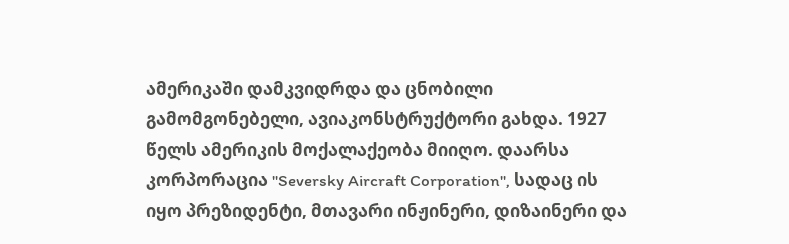ამერიკაში დამკვიდრდა და ცნობილი გამომგონებელი, ავიაკონსტრუქტორი გახდა. 1927 წელს ამერიკის მოქალაქეობა მიიღო. დაარსა კორპორაცია "Seversky Aircraft Corporation", სადაც ის იყო პრეზიდენტი, მთავარი ინჟინერი, დიზაინერი და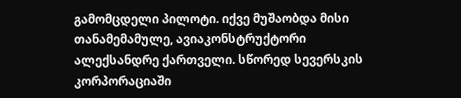გამომცდელი პილოტი. იქვე მუშაობდა მისი თანამემამულე, ავიაკონსტრუქტორი ალექსანდრე ქართველი. სწორედ სევერსკის კორპორაციაში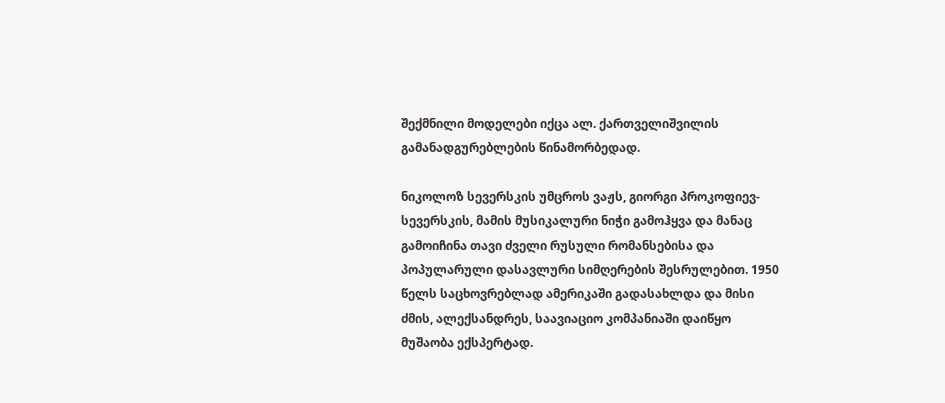შექმნილი მოდელები იქცა ალ. ქართველიშვილის გამანადგურებლების წინამორბედად.

ნიკოლოზ სევერსკის უმცროს ვაჟს, გიორგი პროკოფიევ-სევერსკის, მამის მუსიკალური ნიჭი გამოჰყვა და მანაც გამოიჩინა თავი ძველი რუსული რომანსებისა და პოპულარული დასავლური სიმღერების შესრულებით. 1950 წელს საცხოვრებლად ამერიკაში გადასახლდა და მისი ძმის, ალექსანდრეს, საავიაციო კომპანიაში დაიწყო მუშაობა ექსპერტად.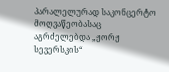პარალელურად საკონცერტო მოღვაწეობასაც აგრძელებდა „ჟორჟ სევერსკის“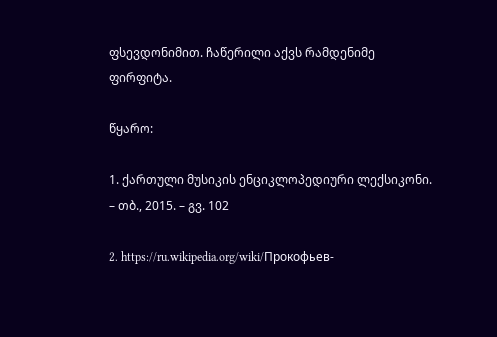ფსევდონიმით. ჩაწერილი აქვს რამდენიმე ფირფიტა.

წყარო:

1. ქართული მუსიკის ენციკლოპედიური ლექსიკონი. – თბ., 2015. – გვ. 102

2. https://ru.wikipedia.org/wiki/Прокофьев-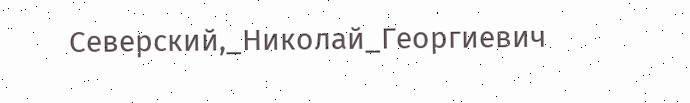Северский,_Николай_Георгиевич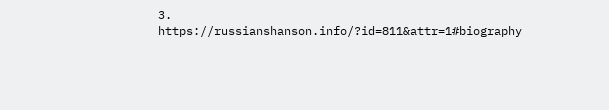3. https://russianshanson.info/?id=811&attr=1#biography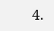4.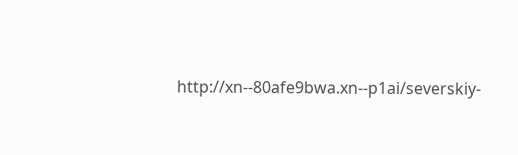http://xn--80afe9bwa.xn--p1ai/severskiy-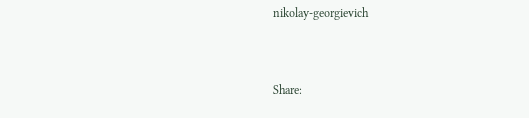nikolay-georgievich


Share: